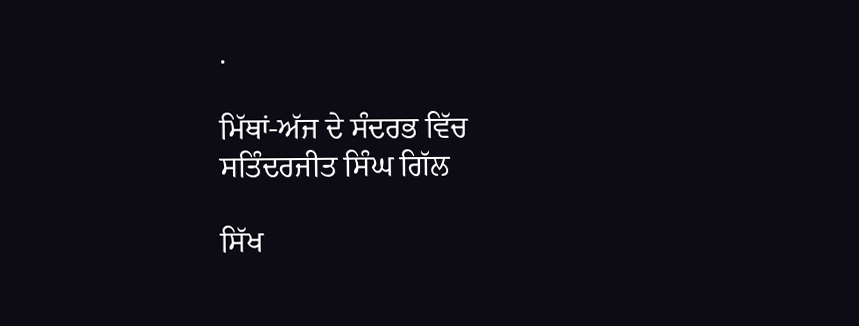.

ਮਿੱਥਾਂ-ਅੱਜ ਦੇ ਸੰਦਰਭ ਵਿੱਚ
ਸਤਿੰਦਰਜੀਤ ਸਿੰਘ ਗਿੱਲ

ਸਿੱਖ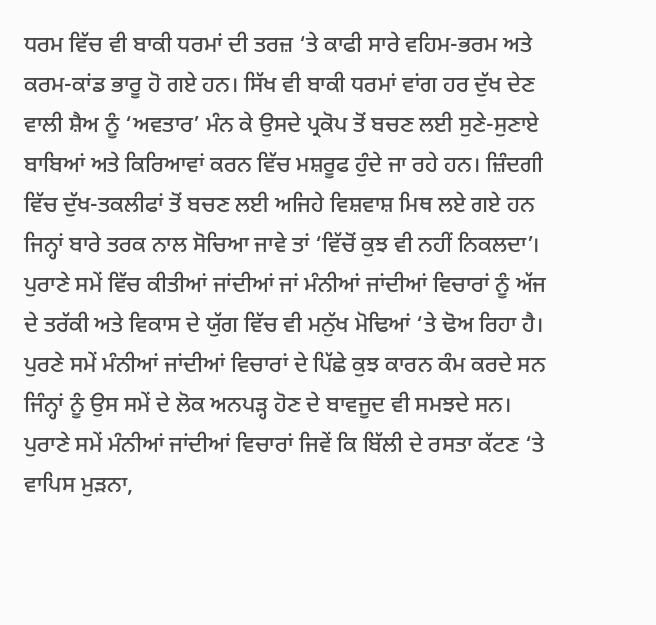ਧਰਮ ਵਿੱਚ ਵੀ ਬਾਕੀ ਧਰਮਾਂ ਦੀ ਤਰਜ਼ ‘ਤੇ ਕਾਫੀ ਸਾਰੇ ਵਹਿਮ-ਭਰਮ ਅਤੇ ਕਰਮ-ਕਾਂਡ ਭਾਰੂ ਹੋ ਗਏ ਹਨ। ਸਿੱਖ ਵੀ ਬਾਕੀ ਧਰਮਾਂ ਵਾਂਗ ਹਰ ਦੁੱਖ ਦੇਣ ਵਾਲੀ ਸ਼ੈਅ ਨੂੰ ‘ਅਵਤਾਰ’ ਮੰਨ ਕੇ ਉਸਦੇ ਪ੍ਰਕੋਪ ਤੋਂ ਬਚਣ ਲਈ ਸੁਣੇ-ਸੁਣਾਏ ਬਾਬਿਆਂ ਅਤੇ ਕਿਰਿਆਵਾਂ ਕਰਨ ਵਿੱਚ ਮਸ਼ਰੂਫ ਹੁੰਦੇ ਜਾ ਰਹੇ ਹਨ। ਜ਼ਿੰਦਗੀ ਵਿੱਚ ਦੁੱਖ-ਤਕਲੀਫਾਂ ਤੋਂ ਬਚਣ ਲਈ ਅਜਿਹੇ ਵਿਸ਼ਵਾਸ਼ ਮਿਥ ਲਏ ਗਏ ਹਨ ਜਿਨ੍ਹਾਂ ਬਾਰੇ ਤਰਕ ਨਾਲ ਸੋਚਿਆ ਜਾਵੇ ਤਾਂ ‘ਵਿੱਚੋਂ ਕੁਝ ਵੀ ਨਹੀਂ ਨਿਕਲਦਾ’। ਪੁਰਾਣੇ ਸਮੇਂ ਵਿੱਚ ਕੀਤੀਆਂ ਜਾਂਦੀਆਂ ਜਾਂ ਮੰਨੀਆਂ ਜਾਂਦੀਆਂ ਵਿਚਾਰਾਂ ਨੂੰ ਅੱਜ ਦੇ ਤਰੱਕੀ ਅਤੇ ਵਿਕਾਸ ਦੇ ਯੁੱਗ ਵਿੱਚ ਵੀ ਮਨੁੱਖ ਮੋਢਿਆਂ ‘ਤੇ ਢੋਅ ਰਿਹਾ ਹੈ। ਪੁਰਣੇ ਸਮੇਂ ਮੰਨੀਆਂ ਜਾਂਦੀਆਂ ਵਿਚਾਰਾਂ ਦੇ ਪਿੱਛੇ ਕੁਝ ਕਾਰਨ ਕੰਮ ਕਰਦੇ ਸਨ ਜਿੰਨ੍ਹਾਂ ਨੂੰ ਉਸ ਸਮੇਂ ਦੇ ਲੋਕ ਅਨਪੜ੍ਹ ਹੋਣ ਦੇ ਬਾਵਜੂਦ ਵੀ ਸਮਝਦੇ ਸਨ। ਪੁਰਾਣੇ ਸਮੇਂ ਮੰਨੀਆਂ ਜਾਂਦੀਆਂ ਵਿਚਾਰਾਂ ਜਿਵੇਂ ਕਿ ਬਿੱਲੀ ਦੇ ਰਸਤਾ ਕੱਟਣ ‘ਤੇ ਵਾਪਿਸ ਮੁੜਨਾ,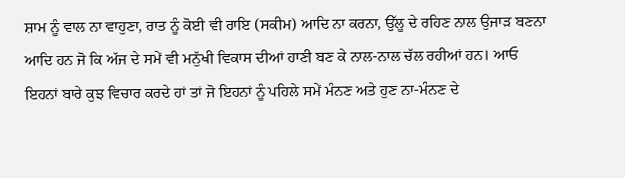ਸ਼ਾਮ ਨੂੰ ਵਾਲ ਨਾ ਵਾਹੁਣਾ, ਰਾਤ ਨੂੰ ਕੋਈ ਵੀ ਰਾਇ (ਸਕੀਮ) ਆਦਿ ਨਾ ਕਰਨਾ, ਉੱਲੂ ਦੇ ਰਹਿਣ ਨਾਲ ਉਜਾੜ ਬਣਨਾ ਆਦਿ ਹਨ ਜੋ ਕਿ ਅੱਜ ਦੇ ਸਮੇਂ ਵੀ ਮਨੁੱਖੀ ਵਿਕਾਸ ਦੀਆਂ ਹਾਣੀ ਬਣ ਕੇ ਨਾਲ-ਨਾਲ ਚੱਲ ਰਹੀਆਂ ਹਨ। ਆਓ ਇਹਨਾਂ ਬਾਰੇ ਕੁਝ ਵਿਚਾਰ ਕਰਦੇ ਹਾਂ ਤਾਂ ਜੋ ਇਹਨਾਂ ਨੂੰ ਪਹਿਲੇ ਸਮੇਂ ਮੰਨਣ ਅਤੇ ਹੁਣ ਨਾ-ਮੰਨਣ ਦੇ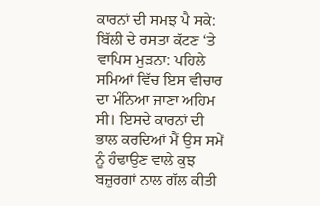ਕਾਰਨਾਂ ਦੀ ਸਮਝ ਪੈ ਸਕੇ:
ਬਿੱਲੀ ਦੇ ਰਸਤਾ ਕੱਟਣ ‘ਤੇ ਵਾਪਿਸ ਮੁੜਨਾ: ਪਹਿਲੇ ਸਮਿਆਂ ਵਿੱਚ ਇਸ ਵੀਚਾਰ ਦਾ ਮੰਨਿਆ ਜਾਣਾ ਅਹਿਮ ਸੀ। ਇਸਦੇ ਕਾਰਨਾਂ ਦੀ ਭਾਲ ਕਰਦਿਆਂ ਮੈਂ ਉਸ ਸਮੇਂ ਨੂੰ ਹੰਢਾਉਣ ਵਾਲੇ ਕੁਝ ਬਜ਼ੁਰਗਾਂ ਨਾਲ ਗੱਲ ਕੀਤੀ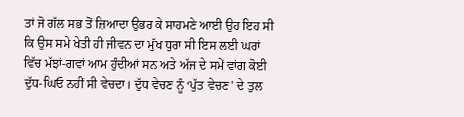ਤਾਂ ਜੋ ਗੱਲ ਸਭ ਤੋਂ ਜ਼ਿਆਦਾ ਉਭਰ ਕੇ ਸਾਹਮਣੇ ਆਈ ਉਹ ਇਹ ਸੀ ਕਿ ਉਸ ਸਮੇ ਖੇਤੀ ਹੀ ਜੀਵਨ ਦਾ ਮੁੱਖ ਧੁਰਾ ਸੀ ਇਸ ਲਈ ਘਰਾਂ ਵਿੱਚ ਮੱਝਾਂ-ਗਵਾਂ ਆਮ ਹੁੰਦੀਆਂ ਸਨ ਅਤੇ ਅੱਜ ਦੇ ਸਮੇਂ ਵਾਂਗ ਕੋਈ ਦੁੱਧ-ਘਿਓ ਨਹੀਂ ਸੀ ਵੇਚਦਾ। ਦੁੱਧ ਵੇਚਣ ਨੂੰ ‘ਪੁੱਤ ਵੇਚਣ’ ਦੇ ਤੁਲ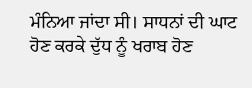ਮੰਨਿਆ ਜਾਂਦਾ ਸੀ। ਸਾਧਨਾਂ ਦੀ ਘਾਟ ਹੋਣ ਕਰਕੇ ਦੁੱਧ ਨੂੰ ਖਰਾਬ ਹੋਣ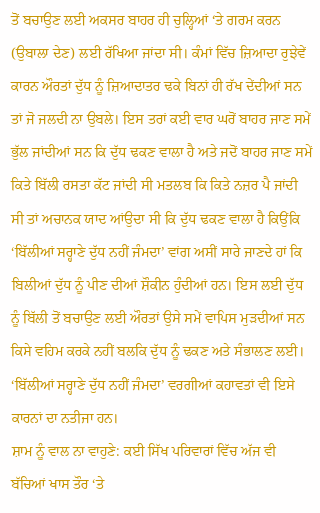ਤੋਂ ਬਚਾਉਣ ਲਈ ਅਕਸਰ ਬਾਹਰ ਹੀ ਚੁਲ੍ਹਿਆਂ ‘ਤੇ ਗਰਮ ਕਰਨ (ਉਬਾਲਾ ਦੇਣ) ਲਈ ਰੱਖਿਆ ਜਾਂਦਾ ਸੀ। ਕੰਮਾਂ ਵਿੱਚ ਜ਼ਿਆਦਾ ਰੁਝੇਵੇਂ ਕਾਰਨ ਔਰਤਾਂ ਦੁੱਧ ਨੂੰ ਜ਼ਿਆਦਾਤਰ ਢਕੇ ਬਿਨਾਂ ਹੀ ਰੱਖ ਦੇਂਦੀਆਂ ਸਨ ਤਾਂ ਜੋ ਜਲਦੀ ਨਾ ਉਬਲੇ। ਇਸ ਤਰਾਂ ਕਈ ਵਾਰ ਘਰੋਂ ਬਾਹਰ ਜਾਣ ਸਮੇਂ ਭੁੱਲ ਜਾਂਦੀਆਂ ਸਨ ਕਿ ਦੁੱਧ ਢਕਣ ਵਾਲਾ ਹੈ ਅਤੇ ਜਦੋਂ ਬਾਹਰ ਜਾਣ ਸਮੇਂ ਕਿਤੇ ਬਿੱਲੀ ਰਸਤਾ ਕੱਟ ਜਾਂਦੀ ਸੀ ਮਤਲਬ ਕਿ ਕਿਤੇ ਨਜ਼ਰ ਪੈ ਜਾਂਦੀ ਸੀ ਤਾਂ ਅਚਾਨਕ ਯਾਦ ਆਂਉਦਾ ਸੀ ਕਿ ਦੁੱਧ ਢਕਣ ਵਾਲਾ ਹੈ ਕਿਉਂਕਿ ‘ਬਿੱਲੀਆਂ ਸਰ੍ਹਾਣੇ ਦੁੱਧ ਨਹੀਂ ਜੰਮਦਾ’ ਵਾਂਗ ਅਸੀਂ ਸਾਰੇ ਜਾਣਦੇ ਹਾਂ ਕਿ ਬਿਲੀਆਂ ਦੁੱਧ ਨੂੰ ਪੀਣ ਦੀਆਂ ਸ਼ੌਕੀਨ ਹੁੰਦੀਆਂ ਹਨ। ਇਸ ਲਈ ਦੁੱਧ ਨੂੰ ਬਿੱਲੀ ਤੋਂ ਬਚਾਉਣ ਲਈ ਔਰਤਾਂ ਉਸੇ ਸਮੇਂ ਵਾਪਿਸ ਮੁੜਦੀਆਂ ਸਨ ਕਿਸੇ ਵਹਿਮ ਕਰਕੇ ਨਹੀਂ ਬਲਕਿ ਦੁੱਧ ਨੂੰ ਢਕਣ ਅਤੇ ਸੰਭਾਲਣ ਲਈ।
‘ਬਿੱਲੀਆਂ ਸਰ੍ਹਾਣੇ ਦੁੱਧ ਨਹੀਂ ਜੰਮਦਾ’ ਵਰਗੀਆਂ ਕਹਾਵਤਾਂ ਵੀ ਇਸੇ ਕਾਰਨਾਂ ਦਾ ਨਤੀਜਾ ਹਨ।
ਸ਼ਾਮ ਨੂੰ ਵਾਲ ਨਾ ਵਾਹੁਣੇ: ਕਈ ਸਿੱਖ ਪਰਿਵਾਰਾਂ ਵਿੱਚ ਅੱਜ ਵੀ ਬੱਚਿਆਂ ਖਾਸ ਤੌਰ ‘ਤੇ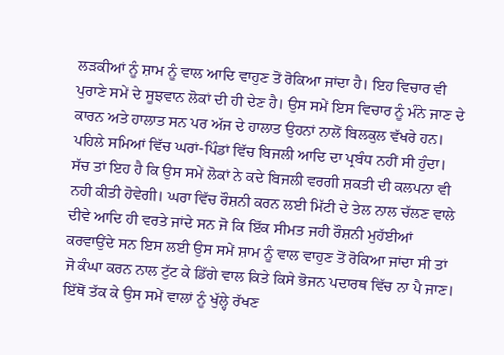ਲੜਕੀਆਂ ਨੂੰ ਸ਼ਾਮ ਨੂੰ ਵਾਲ ਆਦਿ ਵਾਹੁਣ ਤੋਂ ਰੋਕਿਆ ਜਾਂਦਾ ਹੈ। ਇਹ ਵਿਚਾਰ ਵੀ ਪੁਰਾਣੇ ਸਮੇਂ ਦੇ ਸੂਝਵਾਨ ਲੋਕਾਂ ਦੀ ਹੀ ਦੇਣ ਹੈ। ਉਸ ਸਮੇਂ ਇਸ ਵਿਚਾਰ ਨੂੰ ਮੰਨੇ ਜਾਣ ਦੇ ਕਾਰਨ ਅਤੇ ਹਾਲਾਤ ਸਨ ਪਰ ਅੱਜ ਦੇ ਹਾਲਾਤ ਉਹਨਾਂ ਨਾਲੋਂ ਬਿਲਕੁਲ ਵੱਖਰੇ ਹਨ। ਪਹਿਲੇ ਸਮਿਆਂ ਵਿੱਚ ਘਰਾਂ-ਪਿੰਡਾਂ ਵਿੱਚ ਬਿਜਲੀ ਆਦਿ ਦਾ ਪ੍ਰਬੰਧ ਨਹੀਂ ਸੀ ਹੁੰਦਾ। ਸੱਚ ਤਾਂ ਇਹ ਹੈ ਕਿ ਉਸ ਸਮੇਂ ਲੋਕਾਂ ਨੇ ਕਦੇ ਬਿਜਲੀ ਵਰਗੀ ਸ਼ਕਤੀ ਦੀ ਕਲਪਨਾ ਵੀ ਨਹੀ ਕੀਤੀ ਹੋਵੇਗੀ। ਘਰਾ ਵਿੱਚ ਰੌਸ਼ਨੀ ਕਰਨ ਲਈ ਮਿੱਟੀ ਦੇ ਤੇਲ ਨਾਲ ਚੱਲਣ ਵਾਲੇ ਦੀਵੇ ਆਦਿ ਹੀ ਵਰਤੇ ਜਾਂਦੇ ਸਨ ਜੋ ਕਿ ਇੱਕ ਸੀਮਤ ਜਹੀ ਰੌਸ਼ਨੀ ਮੁਹੱਈਆਂ ਕਰਵਾਉਂਦੇ ਸਨ ਇਸ ਲਈ ਉਸ ਸਮੇਂ ਸ਼ਾਮ ਨੂੰ ਵਾਲ ਵਾਹੁਣ ਤੋਂ ਰੋਕਿਆ ਜਾਂਦਾ ਸੀ ਤਾਂ ਜੋ ਕੰਘਾ ਕਰਨ ਨਾਲ ਟੁੱਟ ਕੇ ਡਿੱਗੇ ਵਾਲ ਕਿਤੇ ਕਿਸੇ ਭੋਜਨ ਪਦਾਰਥ ਵਿੱਚ ਨਾ ਪੈ ਜਾਣ। ਇੱਥੋਂ ਤੱਕ ਕੇ ਉਸ ਸਮੇਂ ਵਾਲਾਂ ਨੂੰ ਖੁੱਲ੍ਹੇ ਰੱਖਣ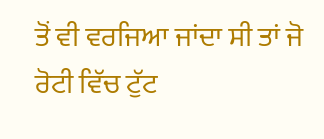ਤੋਂ ਵੀ ਵਰਜਿਆ ਜਾਂਦਾ ਸੀ ਤਾਂ ਜੋ ਰੋਟੀ ਵਿੱਚ ਟੁੱਟ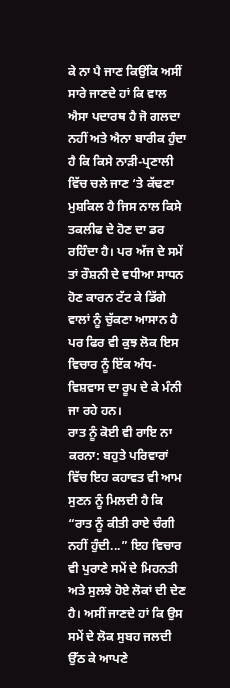ਕੇ ਨਾ ਪੈ ਜਾਣ ਕਿਉਂਕਿ ਅਸੀਂ ਸਾਰੇ ਜਾਣਦੇ ਹਾਂ ਕਿ ਵਾਲ ਐਸਾ ਪਦਾਰਥ ਹੈ ਜੋ ਗਲਦਾ ਨਹੀਂ ਅਤੇ ਐਨਾ ਬਾਰੀਕ ਹੁੰਦਾ ਹੈ ਕਿ ਕਿਸੇ ਨਾੜੀ-ਪ੍ਰਣਾਲੀ ਵਿੱਚ ਚਲੇ ਜਾਣ ‘ਤੇ ਕੱਢਣਾ ਮੁਸ਼ਕਿਲ ਹੈ ਜਿਸ ਨਾਲ ਕਿਸੇ ਤਕਲੀਫ ਦੇ ਹੋਣ ਦਾ ਡਰ ਰਹਿੰਦਾ ਹੈ। ਪਰ ਅੱਜ ਦੇ ਸਮੇਂ ਤਾਂ ਰੌਸ਼ਨੀ ਦੇ ਵਧੀਆ ਸਾਧਨ ਹੋਣ ਕਾਰਨ ਟੱਟ ਕੇ ਡਿੱਗੇ ਵਾਲਾਂ ਨੂੰ ਚੁੱਕਣਾ ਆਸਾਨ ਹੈ ਪਰ ਫਿਰ ਵੀ ਕੁਝ ਲੋਕ ਇਸ ਵਿਚਾਰ ਨੂੰ ਇੱਕ ਅੰਧ-ਵਿਸ਼ਵਾਸ ਦਾ ਰੂਪ ਦੇ ਕੇ ਮੰਨੀ ਜਾ ਰਹੇ ਹਨ।
ਰਾਤ ਨੂੰ ਕੋਈ ਵੀ ਰਾਇ ਨਾ ਕਰਨਾ: ਬਹੁਤੇ ਪਰਿਵਾਰਾਂ ਵਿੱਚ ਇਹ ਕਹਾਵਤ ਵੀ ਆਮ ਸੁਣਨ ਨੂੰ ਮਿਲਦੀ ਹੈ ਕਿ “ਰਾਤ ਨੂੰ ਕੀਤੀ ਰਾਏ ਚੰਗੀ ਨਹੀਂ ਹੁੰਦੀ...” ਇਹ ਵਿਚਾਰ ਵੀ ਪੁਰਾਣੇ ਸਮੇਂ ਦੇ ਮਿਹਨਤੀ ਅਤੇ ਸੁਲਝੇ ਹੋਏ ਲੋਕਾਂ ਦੀ ਦੇਣ ਹੈ। ਅਸੀਂ ਜਾਣਦੇ ਹਾਂ ਕਿ ਉਸ ਸਮੇਂ ਦੇ ਲੋਕ ਸੁਬਹ ਜਲਦੀ ਉੱਠ ਕੇ ਆਪਣੇ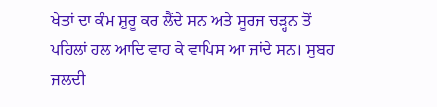ਖੇਤਾਂ ਦਾ ਕੰਮ ਸ਼ੁਰੂ ਕਰ ਲੈਂਦੇ ਸਨ ਅਤੇ ਸੂਰਜ ਚੜ੍ਹਨ ਤੋਂ ਪਹਿਲਾਂ ਹਲ ਆਦਿ ਵਾਹ ਕੇ ਵਾਪਿਸ ਆ ਜਾਂਦੇ ਸਨ। ਸੁਬਹ ਜਲਦੀ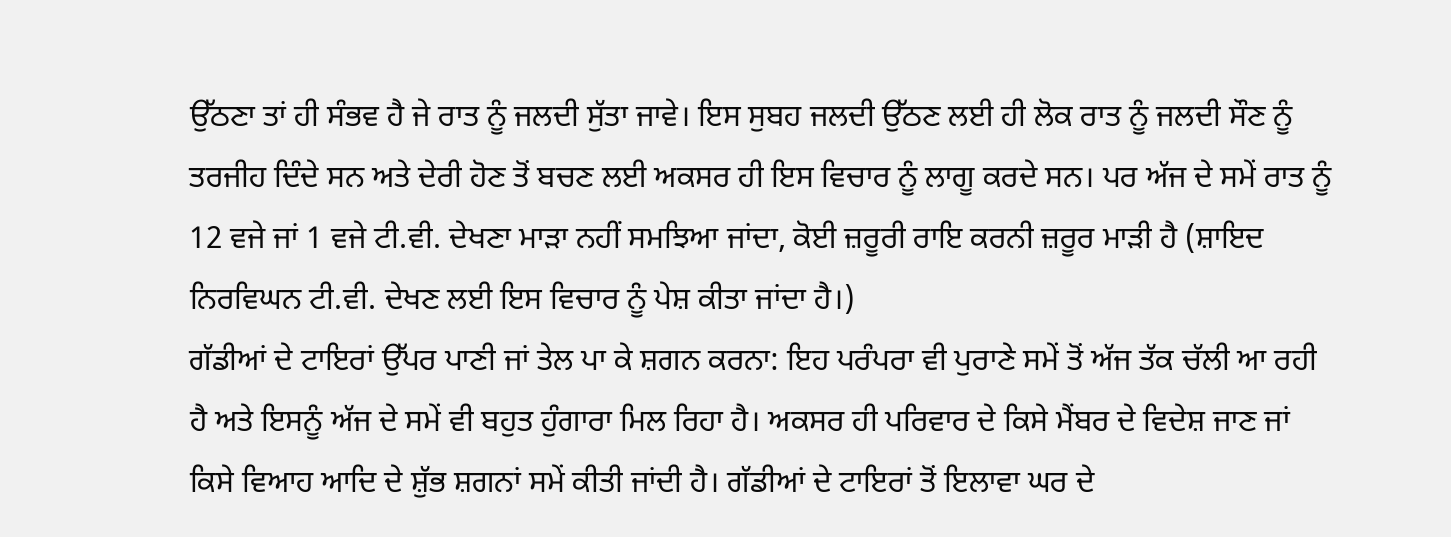ਉੱਠਣਾ ਤਾਂ ਹੀ ਸੰਭਵ ਹੈ ਜੇ ਰਾਤ ਨੂੰ ਜਲਦੀ ਸੁੱਤਾ ਜਾਵੇ। ਇਸ ਸੁਬਹ ਜਲਦੀ ਉੱਠਣ ਲਈ ਹੀ ਲੋਕ ਰਾਤ ਨੂੰ ਜਲਦੀ ਸੌਣ ਨੂੰ ਤਰਜੀਹ ਦਿੰਦੇ ਸਨ ਅਤੇ ਦੇਰੀ ਹੋਣ ਤੋਂ ਬਚਣ ਲਈ ਅਕਸਰ ਹੀ ਇਸ ਵਿਚਾਰ ਨੂੰ ਲਾਗੂ ਕਰਦੇ ਸਨ। ਪਰ ਅੱਜ ਦੇ ਸਮੇਂ ਰਾਤ ਨੂੰ 12 ਵਜੇ ਜਾਂ 1 ਵਜੇ ਟੀ.ਵੀ. ਦੇਖਣਾ ਮਾੜਾ ਨਹੀਂ ਸਮਝਿਆ ਜਾਂਦਾ, ਕੋਈ ਜ਼ਰੂਰੀ ਰਾਇ ਕਰਨੀ ਜ਼ਰੂਰ ਮਾੜੀ ਹੈ (ਸ਼ਾਇਦ ਨਿਰਵਿਘਨ ਟੀ.ਵੀ. ਦੇਖਣ ਲਈ ਇਸ ਵਿਚਾਰ ਨੂੰ ਪੇਸ਼ ਕੀਤਾ ਜਾਂਦਾ ਹੈ।)
ਗੱਡੀਆਂ ਦੇ ਟਾਇਰਾਂ ਉੱਪਰ ਪਾਣੀ ਜਾਂ ਤੇਲ ਪਾ ਕੇ ਸ਼ਗਨ ਕਰਨਾ: ਇਹ ਪਰੰਪਰਾ ਵੀ ਪੁਰਾਣੇ ਸਮੇਂ ਤੋਂ ਅੱਜ ਤੱਕ ਚੱਲੀ ਆ ਰਹੀ ਹੈ ਅਤੇ ਇਸਨੂੰ ਅੱਜ ਦੇ ਸਮੇਂ ਵੀ ਬਹੁਤ ਹੁੰਗਾਰਾ ਮਿਲ ਰਿਹਾ ਹੈ। ਅਕਸਰ ਹੀ ਪਰਿਵਾਰ ਦੇ ਕਿਸੇ ਮੈਂਬਰ ਦੇ ਵਿਦੇਸ਼ ਜਾਣ ਜਾਂ ਕਿਸੇ ਵਿਆਹ ਆਦਿ ਦੇ ਸ਼ੁੱਭ ਸ਼ਗਨਾਂ ਸਮੇਂ ਕੀਤੀ ਜਾਂਦੀ ਹੈ। ਗੱਡੀਆਂ ਦੇ ਟਾਇਰਾਂ ਤੋਂ ਇਲਾਵਾ ਘਰ ਦੇ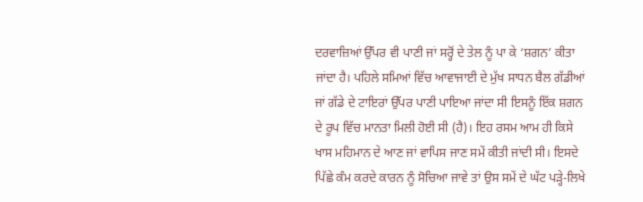ਦਰਵਾਜ਼ਿਆਂ ਉੱਪਰ ਵੀ ਪਾਣੀ ਜਾਂ ਸਰ੍ਹੋਂ ਦੇ ਤੇਲ ਨੂੰ ਪਾ ਕੇ ‘ਸ਼ਗਨ’ ਕੀਤਾ ਜਾਂਦਾ ਹੈ। ਪਹਿਲੇ ਸਮਿਆਂ ਵਿੱਚ ਆਵਾਜਾਈ ਦੇ ਮੁੱਖ ਸਾਧਨ ਬੈਲ ਗੱਡੀਆਂ ਜਾਂ ਗੱਡੇ ਦੇ ਟਾਇਰਾਂ ਉੱਪਰ ਪਾਣੀ ਪਾਇਆ ਜਾਂਦਾ ਸੀ ਇਸਨੂੰ ਇੱਕ ਸ਼ਗਨ ਦੇ ਰੂਪ ਵਿੱਚ ਮਾਨਤਾ ਮਿਲੀ ਹੋਈ ਸੀ (ਹੈ)। ਇਹ ਰਸਮ ਆਮ ਹੀ ਕਿਸੇ ਖਾਸ ਮਹਿਮਾਨ ਦੇ ਆਣ ਜਾਂ ਵਾਪਿਸ ਜਾਣ ਸਮੇਂ ਕੀਤੀ ਜਾਂਦੀ ਸੀ। ਇਸਦੇ ਪਿੱਛੇ ਕੰਮ ਕਰਦੇ ਕਾਰਨ ਨੂੰ ਸੋਚਿਆ ਜਾਵੇ ਤਾਂ ਉਸ ਸਮੇਂ ਦੇ ਘੱਟ ਪੜ੍ਹੇ-ਲਿਖੇ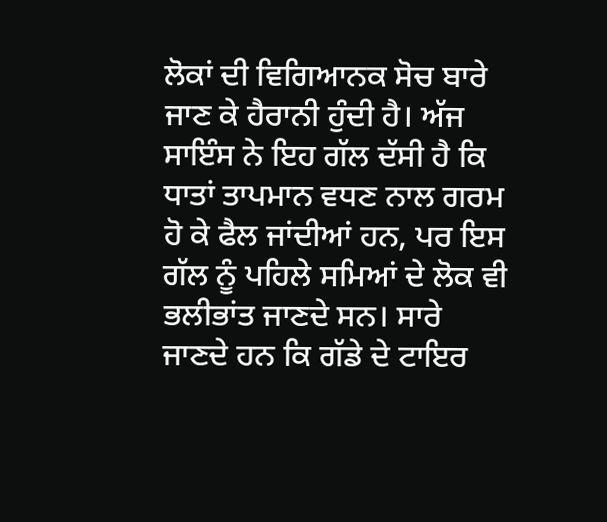ਲੋਕਾਂ ਦੀ ਵਿਗਿਆਨਕ ਸੋਚ ਬਾਰੇ ਜਾਣ ਕੇ ਹੈਰਾਨੀ ਹੁੰਦੀ ਹੈ। ਅੱਜ ਸਾਇੰਸ ਨੇ ਇਹ ਗੱਲ ਦੱਸੀ ਹੈ ਕਿ ਧਾਤਾਂ ਤਾਪਮਾਨ ਵਧਣ ਨਾਲ ਗਰਮ ਹੋ ਕੇ ਫੈਲ ਜਾਂਦੀਆਂ ਹਨ, ਪਰ ਇਸ ਗੱਲ ਨੂੰ ਪਹਿਲੇ ਸਮਿਆਂ ਦੇ ਲੋਕ ਵੀ ਭਲੀਭਾਂਤ ਜਾਣਦੇ ਸਨ। ਸਾਰੇ ਜਾਣਦੇ ਹਨ ਕਿ ਗੱਡੇ ਦੇ ਟਾਇਰ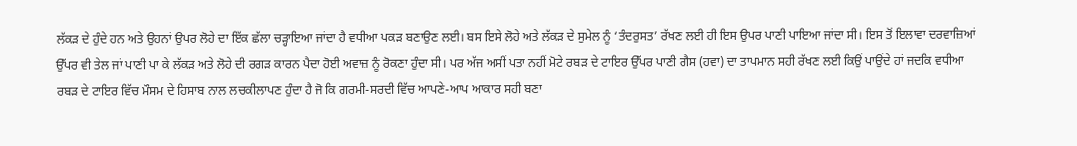ਲੱਕੜ ਦੇ ਹੁੰਦੇ ਹਨ ਅਤੇ ਉਹਨਾਂ ਉਪਰ ਲੋਹੇ ਦਾ ਇੱਕ ਛੱਲਾ ਚੜ੍ਹਾਇਆ ਜਾਂਦਾ ਹੈ ਵਧੀਆ ਪਕੜ ਬਣਾਉਣ ਲਈ। ਬਸ ਇਸੇ ਲੋਹੇ ਅਤੇ ਲੱਕੜ ਦੇ ਸੁਮੇਲ ਨੂੰ ‘ਤੰਦਰੁਸਤ’ ਰੱਖਣ ਲਈ ਹੀ ਇਸ ਉਪਰ ਪਾਣੀ ਪਾਇਆ ਜਾਂਦਾ ਸੀ। ਇਸ ਤੋਂ ਇਲਾਵਾ ਦਰਵਾਜ਼ਿਆਂ ਉੱਪਰ ਵੀ ਤੇਲ ਜਾਂ ਪਾਣੀ ਪਾ ਕੇ ਲੱਕੜ ਅਤੇ ਲੋਹੇ ਦੀ ਰਗੜ ਕਾਰਨ ਪੈਦਾ ਹੋਈ ਅਵਾਜ਼ ਨੂੰ ਰੋਕਣਾ ਹੁੰਦਾ ਸੀ। ਪਰ ਅੱਜ ਅਸੀਂ ਪਤਾ ਨਹੀਂ ਮੋਟੇ ਰਬੜ ਦੇ ਟਾਇਰ ਉੱਪਰ ਪਾਣੀ ਗੈਸ (ਹਵਾ) ਦਾ ਤਾਪਮਾਨ ਸਹੀ ਰੱਖਣ ਲਈ ਕਿਉਂ ਪਾਉਂਦੇ ਹਾਂ ਜਦਕਿ ਵਧੀਆ ਰਬੜ ਦੇ ਟਾਇਰ ਵਿੱਚ ਮੌਸਮ ਦੇ ਹਿਸਾਬ ਨਾਲ ਲਚਕੀਲਾਪਣ ਹੁੰਦਾ ਹੈ ਜੋ ਕਿ ਗਰਮੀ-ਸਰਦੀ ਵਿੱਚ ਆਪਣੇ-ਆਪ ਆਕਾਰ ਸਹੀ ਬਣਾ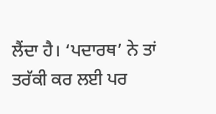ਲੈਂਦਾ ਹੈ। ‘ਪਦਾਰਥ’ ਨੇ ਤਾਂ ਤਰੱਕੀ ਕਰ ਲਈ ਪਰ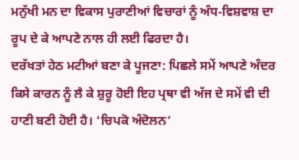ਮਨੁੱਖੀ ਮਨ ਦਾ ਵਿਕਾਸ ਪੁਰਾਣੀਆਂ ਵਿਚਾਰਾਂ ਨੂੰ ਅੰਧ-ਵਿਸ਼ਵਾਸ਼ ਦਾ ਰੂਪ ਦੇ ਕੇ ਆਪਣੇ ਨਾਲ ਹੀ ਲਈ ਫਿਰਦਾ ਹੈ।
ਦਰੱਖਤਾਂ ਹੇਠ ਮਟੀਆਂ ਬਣਾ ਕੇ ਪੂਜਣਾ: ਪਿਛਲੇ ਸਮੇਂ ਆਪਣੇ ਅੰਦਰ ਕਿਸੇ ਕਾਰਨ ਨੂੰ ਲੈ ਕੇ ਸ਼ੁਰੂ ਹੋਈ ਇਹ ਪ੍ਰਥਾ ਵੀ ਅੱਜ ਦੇ ਸਮੇਂ ਵੀ ਦੀ ਹਾਣੀ ਬਣੀ ਹੋਈ ਹੈ। ‘ਚਿਪਕੋ ਅੰਦੋਲਨ’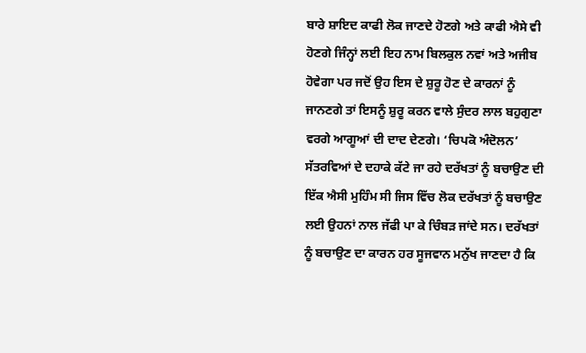ਬਾਰੇ ਸ਼ਾਇਦ ਕਾਫੀ ਲੋਕ ਜਾਣਦੇ ਹੋਣਗੇ ਅਤੇ ਕਾਫੀ ਐਸੇ ਵੀ ਹੋਣਗੇ ਜਿੰਨ੍ਹਾਂ ਲਈ ਇਹ ਨਾਮ ਬਿਲਕੁਲ ਨਵਾਂ ਅਤੇ ਅਜੀਬ ਹੋਵੇਗਾ ਪਰ ਜਦੋਂ ਉਹ ਇਸ ਦੇ ਸ਼ੁਰੂ ਹੋਣ ਦੇ ਕਾਰਨਾਂ ਨੂੰ ਜਾਨਣਗੇ ਤਾਂ ਇਸਨੂੰ ਸ਼ੁਰੂ ਕਰਨ ਵਾਲੇ ਸੁੰਦਰ ਲਾਲ ਬਹੁਗੁਣਾ ਵਰਗੇ ਆਗੂਆਂ ਦੀ ਦਾਦ ਦੇਣਗੇ। ‘ਚਿਪਕੋ ਅੰਦੋਲਨ’ ਸੱਤਰਵਿਆਂ ਦੇ ਦਹਾਕੇ ਕੱਟੇ ਜਾ ਰਹੇ ਦਰੱਖਤਾਂ ਨੂੰ ਬਚਾਉਣ ਦੀ ਇੱਕ ਐਸੀ ਮੁਹਿੰਮ ਸੀ ਜਿਸ ਵਿੱਚ ਲੋਕ ਦਰੱਖਤਾਂ ਨੂੰ ਬਚਾਉਣ ਲਈ ਉਹਨਾਂ ਨਾਲ ਜੱਫੀ ਪਾ ਕੇ ਚਿੰਬੜ ਜਾਂਦੇ ਸਨ। ਦਰੱਖਤਾਂ ਨੂੰ ਬਚਾਉਣ ਦਾ ਕਾਰਨ ਹਰ ਸੂਜਵਾਨ ਮਨੁੱਖ ਜਾਣਦਾ ਹੈ ਕਿ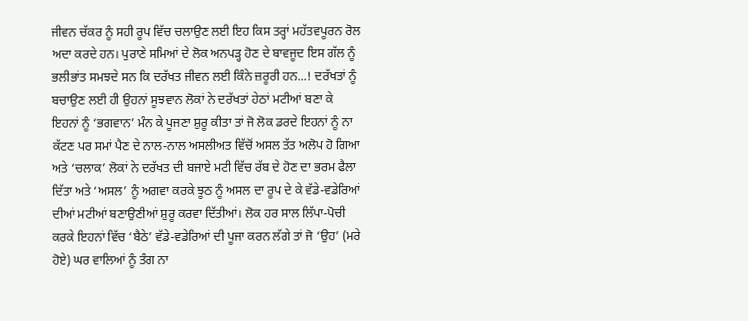ਜੀਵਨ ਚੱਕਰ ਨੂੰ ਸਹੀ ਰੂਪ ਵਿੱਚ ਚਲਾਉਣ ਲਈ ਇਹ ਕਿਸ ਤਰ੍ਹਾਂ ਮਹੱਤਵਪੂਰਨ ਰੋਲ ਅਦਾ ਕਰਦੇ ਹਨ। ਪੁਰਾਣੇ ਸਮਿਆਂ ਦੇ ਲੋਕ ਅਨਪੜ੍ਹ ਹੋਣ ਦੇ ਬਾਵਜੂਦ ਇਸ ਗੱਲ ਨੂੰ ਭਲੀਭਾਂਤ ਸਮਝਦੇ ਸਨ ਕਿ ਦਰੱਖਤ ਜੀਵਨ ਲਈ ਕਿੰਨੇ ਜ਼ਰੂਰੀ ਹਨ...! ਦਰੱਖਤਾਂ ਨੂੰ ਬਚਾਉਣ ਲਈ ਹੀ ਉਹਨਾਂ ਸੂਝਵਾਨ ਲੋਕਾਂ ਨੇ ਦਰੱਖਤਾਂ ਹੇਠਾਂ ਮਟੀਆਂ ਬਣਾ ਕੇ ਇਹਨਾਂ ਨੂੰ ‘ਭਗਵਾਨ’ ਮੰਨ ਕੇ ਪੂਜਣਾ ਸ਼ੁਰੂ ਕੀਤਾ ਤਾਂ ਜੋ ਲੋਕ ਡਰਦੇ ਇਹਨਾਂ ਨੂੰ ਨਾ ਕੱਟਣ ਪਰ ਸਮਾਂ ਪੈਣ ਦੇ ਨਾਲ-ਨਾਲ ਅਸਲੀਅਤ ਵਿੱਚੋਂ ਅਸਲ ਤੱਤ ਅਲੋਪ ਹੋ ਗਿਆ ਅਤੇ ‘ਚਲਾਕ’ ਲੋਕਾਂ ਨੇ ਦਰੱਖਤ ਦੀ ਬਜਾਏ ਮਟੀ ਵਿੱਚ ਰੱਬ ਦੇ ਹੋਣ ਦਾ ਭਰਮ ਫੈਲਾ ਦਿੱਤਾ ਅਤੇ ‘ਅਸਲ’ ਨੂੰ ਅਗਵਾ ਕਰਕੇ ਝੂਠ ਨੂੰ ਅਸਲ ਦਾ ਰੂਪ ਦੇ ਕੇ ਵੱਡੇ-ਵਡੇਰਿਆਂ ਦੀਆਂ ਮਟੀਆਂ ਬਣਾਉਣੀਆਂ ਸ਼ੁਰੂ ਕਰਵਾ ਦਿੱਤੀਆਂ। ਲੋਕ ਹਰ ਸਾਲ ਲਿੱਪਾ-ਪੋਚੀ ਕਰਕੇ ਇਹਨਾਂ ਵਿੱਚ ‘ਬੈਠੇ’ ਵੱਡੇ-ਵਡੇਰਿਆਂ ਦੀ ਪੂਜਾ ਕਰਨ ਲੱਗੇ ਤਾਂ ਜੋ ‘ਉਹ’ (ਮਰੇ ਹੋਏ) ਘਰ ਵਾਲਿਆਂ ਨੂੰ ਤੰਗ ਨਾ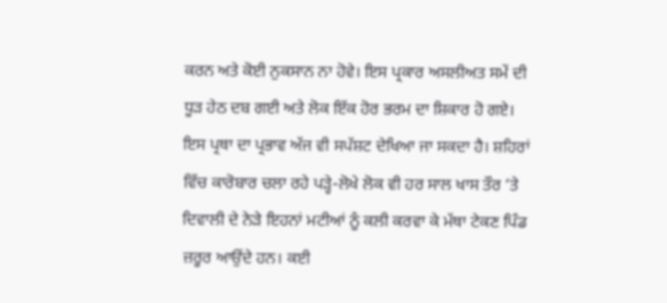ਕਰਨ ਅਤੇ ਕੋਈ ਨੁਕਸਾਨ ਨਾ ਹੋਵੇ। ਇਸ ਪ੍ਰਕਾਰ ਅਸਲੀਅਤ ਸਮੇਂ ਦੀ ਧੂੜ ਹੇਠ ਦਬ ਗਈ ਅਤੇ ਲੋਕ ਇੱਕ ਹੋਰ ਭਰਮ ਦਾ ਸ਼ਿਕਾਰ ਹੋ ਗਏ। ਇਸ ਪ੍ਰਥਾ ਦਾ ਪ੍ਰਭਾਵ ਅੱਜ ਵੀ ਸਪੱਸ਼ਟ ਦੇਖਿਆ ਜਾ ਸਕਦਾ ਹੈ। ਸ਼ਹਿਰਾਂ ਵਿੱਚ ਕਾਰੋਬਾਰ ਚਲਾ ਰਹੇ ਪੜ੍ਹੇ-ਲੋਖੇ ਲੋਕ ਵੀ ਹਰ ਸਾਲ ਖਾਸ ਤੌਰ ‘ਤੇ ਦਿਵਾਲੀ ਦੇ ਨੇੜੇ ਇਹਨਾਂ ਮਟੀਆਂ ਨੂੰ ਕਲੀ ਕਰਵਾ ਕੇ ਮੱਥਾ ਟੇਕਣ ਪਿੰਡ ਜ਼ਰੂਰ ਆਉਂਦੇ ਹਨ। ਕਈ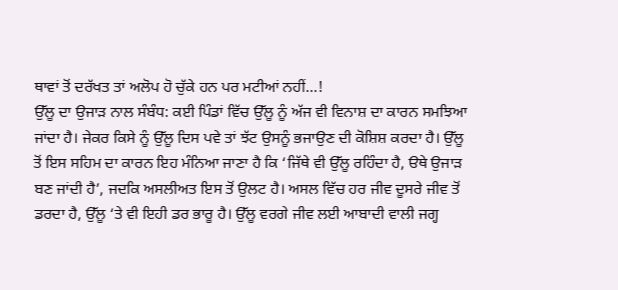ਥਾਵਾਂ ਤੋਂ ਦਰੱਖਤ ਤਾਂ ਅਲੋਪ ਹੋ ਚੁੱਕੇ ਹਨ ਪਰ ਮਟੀਆਂ ਨਹੀਂ...!
ਉੱਲੂ ਦਾ ਉਜਾੜ ਨਾਲ ਸੰਬੰਧ: ਕਈ ਪਿੰਡਾਂ ਵਿੱਚ ਉੱਲੂ ਨੂੰ ਅੱਜ ਵੀ ਵਿਨਾਸ਼ ਦਾ ਕਾਰਨ ਸਮਝਿਆ ਜਾਂਦਾ ਹੈ। ਜੇਕਰ ਕਿਸੇ ਨੂੰ ਉੱਲੂ ਦਿਸ ਪਵੇ ਤਾਂ ਝੱਟ ਉਸਨੂੰ ਭਜਾਉਣ ਦੀ ਕੋਸ਼ਿਸ਼ ਕਰਦਾ ਹੈ। ਉੱਲੂ ਤੋਂ ਇਸ ਸਹਿਮ ਦਾ ਕਾਰਨ ਇਹ ਮੰਨਿਆ ਜਾਣਾ ਹੈ ਕਿ ‘ਜਿੱਥੇ ਵੀ ਉੱਲੂ ਰਹਿੰਦਾ ਹੈ, ੳਥੇ ਉਜਾੜ ਬਣ ਜਾਂਦੀ ਹੈ’, ਜਦਕਿ ਅਸਲੀਅਤ ਇਸ ਤੋਂ ਉਲਟ ਹੈ। ਅਸਲ ਵਿੱਚ ਹਰ ਜੀਵ ਦੂਸਰੇ ਜੀਵ ਤੋਂ ਡਰਦਾ ਹੈ, ਉੱਲੂ ‘ਤੇ ਵੀ ਇਹੀ ਡਰ ਭਾਰੂ ਹੈ। ਉੱਲੂ ਵਰਗੇ ਜੀਵ ਲਈ ਆਬਾਦੀ ਵਾਲੀ ਜਗ੍ਹ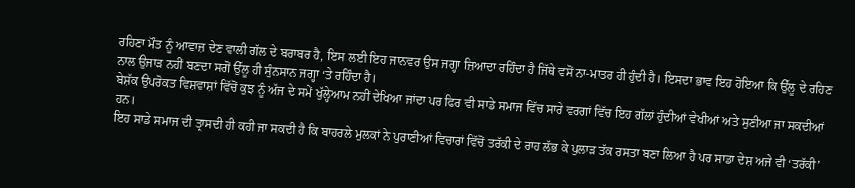ਰਹਿਣਾ ਮੌਤ ਨੂੰ ਆਵਾਜ਼ ਦੇਣ ਵਾਲੀ ਗੱਲ ਦੇ ਬਰਾਬਰ ਹੈ, ਇਸ ਲਈ ਇਹ ਜਾਨਵਰ ਉਸ ਜਗ੍ਹਾ ਜ਼ਿਆਦਾ ਰਹਿੰਦਾ ਹੈ ਜਿੱਥੇ ਵਸੋਂ ਨਾ-ਮਾਤਰ ਹੀ ਹੁੰਦੀ ਹੈ। ਇਸਦਾ ਭਾਵ ਇਹ ਹੋਇਆ ਕਿ ਉੱਲੂ ਦੇ ਰਹਿਣ ਨਾਲ ਉਜਾੜ ਨਹੀਂ ਬਣਦਾ ਸਗੋਂ ਉੱਲੂ ਹੀ ਸੁੰਨਸਾਨ ਜਗ੍ਹਾ ‘ਤੇ ਰਹਿੰਦਾ ਹੈ।
ਬੇਸ਼ੱਕ ਉਪਰੋਕਤ ਵਿਸ਼ਵਾਸ਼ਾਂ ਵਿੱਚੋਂ ਕੁਝ ਨੂੰ ਅੱਜ ਦੇ ਸਮੇਂ ਖੁੱਲ੍ਹੇਆਮ ਨਹੀਂ ਦੇਖਿਆ ਜਾਂਦਾ ਪਰ ਫਿਰ ਵੀ ਸਾਡੇ ਸਮਾਜ ਵਿੱਚ ਸਾਰੇ ਵਰਗਾਂ ਵਿੱਚ ਇਹ ਗੱਲਾਂ ਹੁੰਦੀਆਂ ਵੇਖੀਆਂ ਅਤੇ ਸੁਣੀਆ ਜਾ ਸਕਦੀਆਂ ਹਨ।
ਇਹ ਸਾਡੇ ਸਮਾਜ ਦੀ ਤ੍ਰਾਸਦੀ ਹੀ ਕਹੀ ਜਾ ਸਕਦੀ ਹੈ ਕਿ ਬਾਹਰਲੇ ਮੁਲਕਾਂ ਨੇ ਪੁਰਾਣੀਆਂ ਵਿਚਾਰਾਂ ਵਿੱਚੋਂ ਤਰੱਕੀ ਦੇ ਰਾਹ ਲੱਭ ਕੇ ਪੁਲਾੜ ਤੱਕ ਰਸਤਾ ਬਣਾ ਲਿਆ ਹੈ ਪਰ ਸਾਡਾ ਦੇਸ਼ ਅਜੇ ਵੀ ‘ਤਰੱਕੀ’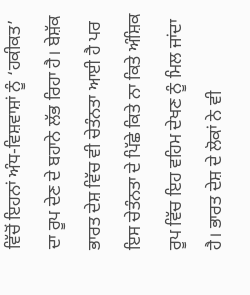ਵਿੱਚੋਂ ਇਹਨਾਂ ਅੰਧ-ਵਿਸ਼ਵਾਸ਼ਾਂ ਨੂੰ ‘ਹਕੀਕਤ’ ਦਾ ਰੂਪ ਦੇਣ ਦੇ ਬਹਾਨੇ ਲੱਭ ਰਿਹਾ ਹੈ। ਬੇਸ਼ੱਕ ਭਾਰਤ ਦੇਸ਼ ਵਿੱਚ ਵੀ ਚੇਤੰਨਤਾ ਆਈ ਹੈ ਪਰ ਇਸ ਚੇਤੰਨਤਾ ਦੇ ਪਿੱਛੇ ਕਿਤੇ ਨਾ ਕਿਤੇ ਅੰਸ਼ਿਕ ਰੂਪ ਵਿੱਚ ਇਹ ਵਹਿਮ ਦੇਖਣ ਨੂੰ ਮਿਲ ਜਾਂਦਾ ਹੈ। ਭਾਰਤ ਦੇਸ਼ ਦੇ ਲੋਕਾਂ ਨੇ ਵੀ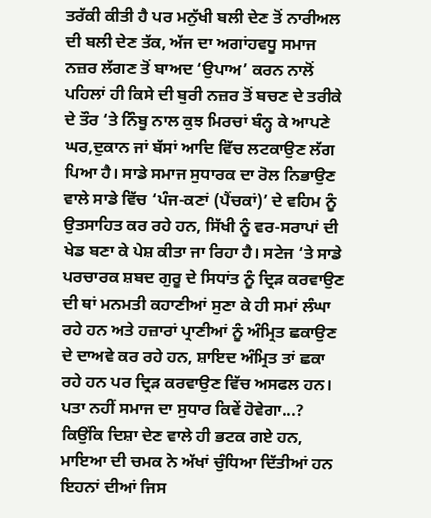ਤਰੱਕੀ ਕੀਤੀ ਹੈ ਪਰ ਮਨੁੱਖੀ ਬਲੀ ਦੇਣ ਤੋਂ ਨਾਰੀਅਲ ਦੀ ਬਲੀ ਦੇਣ ਤੱਕ, ਅੱਜ ਦਾ ਅਗਾਂਹਵਧੂ ਸਮਾਜ ਨਜ਼ਰ ਲੱਗਣ ਤੋਂ ਬਾਅਦ ‘ਉਪਾਅ’ ਕਰਨ ਨਾਲੋਂ ਪਹਿਲਾਂ ਹੀ ਕਿਸੇ ਦੀ ਬੁਰੀ ਨਜ਼ਰ ਤੋਂ ਬਚਣ ਦੇ ਤਰੀਕੇ ਦੇ ਤੌਰ ‘ਤੇ ਨਿੰਬੂ ਨਾਲ ਕੁਝ ਮਿਰਚਾਂ ਬੰਨ੍ਹ ਕੇ ਆਪਣੇ ਘਰ,ਦੁਕਾਨ ਜਾਂ ਬੱਸਾਂ ਆਦਿ ਵਿੱਚ ਲਟਕਾਉਣ ਲੱਗ ਪਿਆ ਹੈ। ਸਾਡੇ ਸਮਾਜ ਸੁਧਾਰਕ ਦਾ ਰੋਲ ਨਿਭਾਉਣ ਵਾਲੇ ਸਾਡੇ ਵਿੱਚ ‘ਪੰਜ-ਕਣਾਂ (ਪੈਂਚਕਾਂ)’ ਦੇ ਵਹਿਮ ਨੂੰ ਉਤਸਾਹਿਤ ਕਰ ਰਹੇ ਹਨ, ਸਿੱਖੀ ਨੂੰ ਵਰ-ਸਰਾਪਾਂ ਦੀ ਖੇਡ ਬਣਾ ਕੇ ਪੇਸ਼ ਕੀਤਾ ਜਾ ਰਿਹਾ ਹੈ। ਸਟੇਜ ‘ਤੇ ਸਾਡੇ ਪਰਚਾਰਕ ਸ਼ਬਦ ਗੁਰੂ ਦੇ ਸਿਧਾਂਤ ਨੂੰ ਦ੍ਰਿੜ ਕਰਵਾਉਣ ਦੀ ਥਾਂ ਮਨਮਤੀ ਕਹਾਣੀਆਂ ਸੁਣਾ ਕੇ ਹੀ ਸਮਾਂ ਲੰਘਾ ਰਹੇ ਹਨ ਅਤੇ ਹਜ਼ਾਰਾਂ ਪ੍ਰਾਣੀਆਂ ਨੂੰ ਅੰਮ੍ਰਿਤ ਛਕਾਉਣ ਦੇ ਦਾਅਵੇ ਕਰ ਰਹੇ ਹਨ, ਸ਼ਾਇਦ ਅੰਮ੍ਰਿਤ ਤਾਂ ਛਕਾ ਰਹੇ ਹਨ ਪਰ ਦ੍ਰਿੜ ਕਰਵਾਉਣ ਵਿੱਚ ਅਸਫਲ ਹਨ। ਪਤਾ ਨਹੀਂ ਸਮਾਜ ਦਾ ਸੁਧਾਰ ਕਿਵੇਂ ਹੋਵੇਗਾ...? ਕਿਉਂਕਿ ਦਿਸ਼ਾ ਦੇਣ ਵਾਲੇ ਹੀ ਭਟਕ ਗਏ ਹਨ, ਮਾਇਆ ਦੀ ਚਮਕ ਨੇ ਅੱਖਾਂ ਚੁੰਧਿਆ ਦਿੱਤੀਆਂ ਹਨ ਇਹਨਾਂ ਦੀਆਂ ਜਿਸ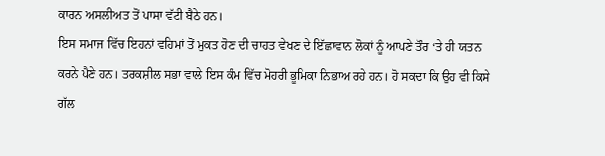ਕਾਰਨ ਅਸਲੀਅਤ ਤੋਂ ਪਾਸਾ ਵੱਟੀ ਬੈਠੇ ਹਨ।
ਇਸ ਸਮਾਜ ਵਿੱਚ ਇਹਨਾਂ ਵਹਿਮਾਂ ਤੋਂ ਮੁਕਤ ਹੋਣ ਦੀ ਚਾਹਤ ਵੇਖਣ ਦੇ ਇੱਛਾਵਾਨ ਲੋਕਾਂ ਨੂੰ ਆਪਣੇ ਤੌਰ ‘ਤੇ ਹੀ ਯਤਨ ਕਰਨੇ ਪੈਣੇ ਹਨ। ਤਰਕਸ਼ੀਲ ਸਭਾ ਵਾਲੇ ਇਸ ਕੰਮ ਵਿੱਚ ਮੋਹਰੀ ਭੂਮਿਕਾ ਨਿਭਾਅ ਰਹੇ ਹਨ। ਹੋ ਸਕਦਾ ਕਿ ਉਹ ਵੀ ਕਿਸੇ ਗੱਲ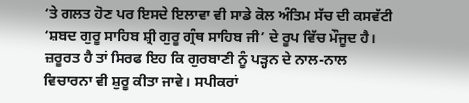‘ਤੇ ਗਲਤ ਹੋਣ ਪਰ ਇਸਦੇ ਇਲਾਵਾ ਵੀ ਸਾਡੇ ਕੋਲ ਅੰਤਿਮ ਸੱਚ ਦੀ ਕਸਵੱਟੀ ‘ਸ਼ਬਦ ਗੁਰੂ ਸਾਹਿਬ ਸ਼੍ਰੀ ਗੁਰੂ ਗ੍ਰੰਥ ਸਾਹਿਬ ਜੀ’ ਦੇ ਰੂਪ ਵਿੱਚ ਮੌਜੂਦ ਹੈ। ਜ਼ਰੂਰਤ ਹੈ ਤਾਂ ਸਿਰਫ ਇਹ ਕਿ ਗੁਰਬਾਣੀ ਨੂੰ ਪੜ੍ਹਨ ਦੇ ਨਾਲ-ਨਾਲ ਵਿਚਾਰਨਾ ਵੀ ਸ਼ੁਰੂ ਕੀਤਾ ਜਾਵੇ। ਸਪੀਕਰਾਂ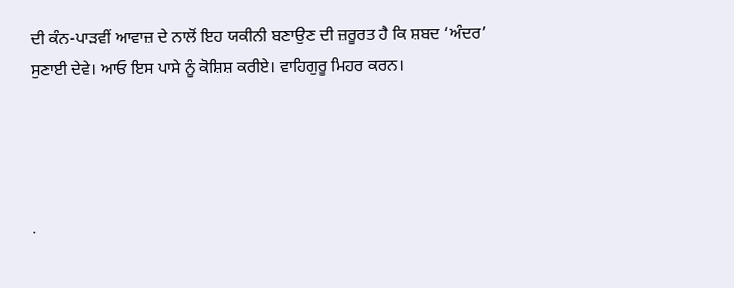ਦੀ ਕੰਨ-ਪਾੜਵੀਂ ਆਵਾਜ਼ ਦੇ ਨਾਲੋਂ ਇਹ ਯਕੀਨੀ ਬਣਾਉਣ ਦੀ ਜ਼ਰੂਰਤ ਹੈ ਕਿ ਸ਼ਬਦ ‘ਅੰਦਰ’ ਸੁਣਾਈ ਦੇਵੇ। ਆਓ ਇਸ ਪਾਸੇ ਨੂੰ ਕੋਸ਼ਿਸ਼ ਕਰੀਏ। ਵਾਹਿਗੁਰੂ ਮਿਹਰ ਕਰਨ।




.